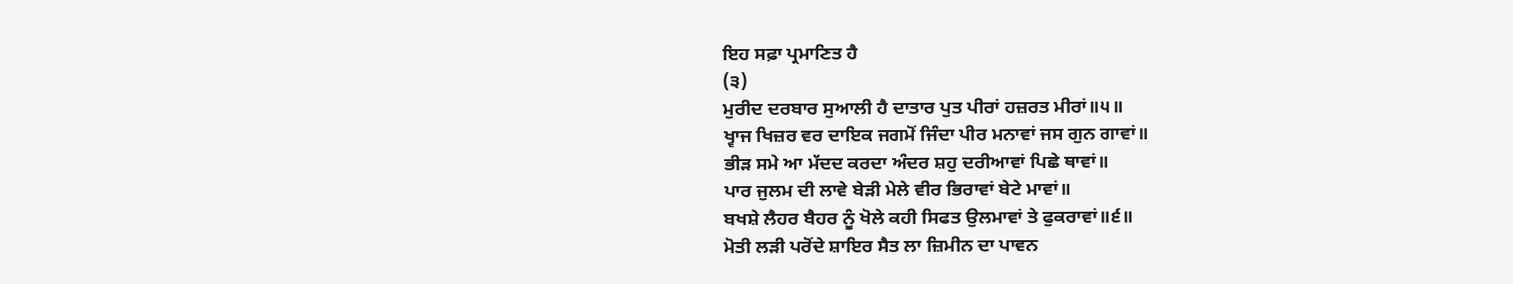ਇਹ ਸਫ਼ਾ ਪ੍ਰਮਾਣਿਤ ਹੈ
(੩)
ਮੁਰੀਦ ਦਰਬਾਰ ਸੁਆਲੀ ਹੈ ਦਾਤਾਰ ਪੁਤ ਪੀਰਾਂ ਹਜ਼ਰਤ ਮੀਰਾਂ॥੫॥
ਖ੍ਵਾਜ ਖਿਜ਼ਰ ਵਰ ਦਾਇਕ ਜਗਮੋਂ ਜਿੰਦਾ ਪੀਰ ਮਨਾਵਾਂ ਜਸ ਗੁਨ ਗਾਵਾਂ॥
ਭੀੜ ਸਮੇ ਆ ਮੱਦਦ ਕਰਦਾ ਅੰਦਰ ਸ਼ਹੁ ਦਰੀਆਵਾਂ ਪਿਛੇ ਥਾਵਾਂ॥
ਪਾਰ ਜੁਲਮ ਦੀ ਲਾਵੇ ਬੇੜੀ ਮੇਲੇ ਵੀਰ ਭਿਰਾਵਾਂ ਬੇਟੇ ਮਾਵਾਂ॥
ਬਖਸ਼ੇ ਲੈਹਰ ਬੈਹਰ ਨੂੰ ਖੋਲੇ ਕਹੀ ਸਿਫਤ ਉਲਮਾਵਾਂ ਤੇ ਫੁਕਰਾਵਾਂ॥੬॥
ਮੋਤੀ ਲੜੀ ਪਰੋਂਦੇ ਸ਼ਾਇਰ ਸੈਤ ਲਾ ਜ਼ਿਮੀਨ ਦਾ ਪਾਵਨ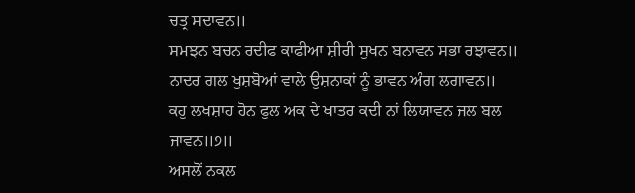ਚਤ੍ਰ ਸਦਾਵਨ॥
ਸਮਝਨ ਬਚਨ ਰਦੀਫ ਕਾਫੀਆ ਸ਼ੀਰੀ ਸੁਖਨ ਬਨਾਵਨ ਸਭਾ ਰਝਾਵਨ॥
ਨਾਦਰ ਗਲ ਖੁਸ਼ਬੋਆਂ ਵਾਲੇ ਉਸ਼ਨਾਕਾਂ ਨੂੰ ਭਾਵਨ ਅੰਗ ਲਗਾਵਨ॥
ਕਹੁ ਲਖਸ਼ਾਹ ਹੋਨ ਫੁਲ ਅਕ ਦੇ ਖਾਤਰ ਕਦੀ ਨਾਂ ਲਿਯਾਵਨ ਜਲ ਬਲ ਜਾਵਨ॥੭॥
ਅਸਲੋਂ ਨਕਲ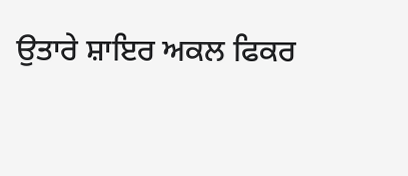ਉਤਾਰੇ ਸ਼ਾਇਰ ਅਕਲ ਫਿਕਰ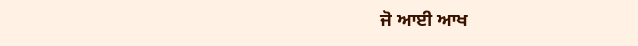ਜੋ ਆਈ ਆਖ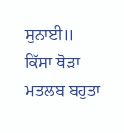ਸੁਨਾਈ॥
ਕਿੱਸਾ ਥੋੜਾ ਮਤਲਬ ਬਹੁਤਾ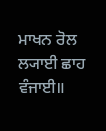ਮਾਖਨ ਰੋਲ ਲ੍ਯਾਈ ਛਾਹ ਵੰਜਾਈ॥